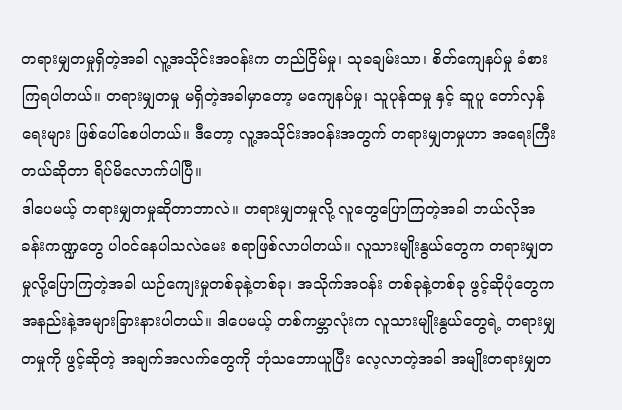တရားမျှတမှုရှိတဲ့အခါ လူ့အသိုင်းအဝန်းက တည်ငြိမ်မှု၊ သုခချမ်းသာ၊ စိတ်ကျေနပ်မှု ခံစားကြရပါတယ်။ တရားမျှတမှု မရှိတဲ့အခါမှာတော့ မကျေနပ်မှု၊ သူပုန်ထမှု နှင့် ဆူပူ တော်လှန်ရေးများ ဖြစ်ပေါ်စေပါတယ်။ ဒီတော့ လူ့အသိုင်းအဝန်းအတွက် တရားမျှတမှုဟာ အရေးကြီးတယ်ဆိုတာ ရိပ်မိလောက်ပါပြီ။
ဒါပေမယ့် တရားမျှတမှုဆိုတာဘာလဲ။ တရားမျှတမှုလို့ လူတွေပြောကြတဲ့အခါ ဘယ်လိုအခန်းကဏ္ဍတွေ ပါဝင်နေပါသလဲမေး စရာဖြစ်လာပါတယ်။ လူသားမျိုးနွယ်တွေက တရားမျှတမှုလို့ပြောကြတဲ့အခါ ယဉ်ကျေးမှုတစ်ခုနဲ့တစ်ခု၊ အသိုက်အဝန်း တစ်ခုနဲ့တစ်ခု ဖွင့်ဆိုပုံတွေက အနည်းနဲ့အများခြားနားပါတယ်။ ဒါပေမယ့် တစ်ကမ္ဘာလုံးက လူသားမျိုးနွယ်တွေရဲ့ တရားမျှတမှုကို ဖွင့်ဆိုတဲ့ အချက်အလက်တွေကို ဘုံသဘောယူပြီး လေ့လာတဲ့အခါ အမျိုးတရားမျှတ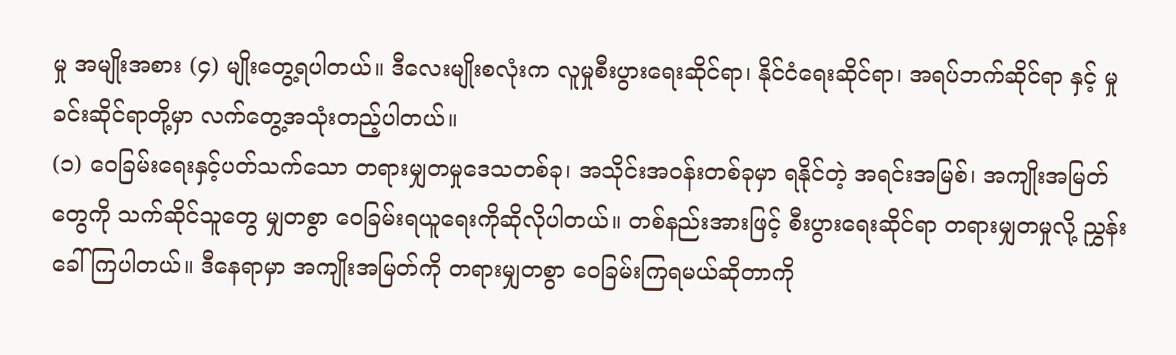မှု အမျိုးအစား (၄) မျိုးတွေ့ရပါတယ်။ ဒီလေးမျိုးစလုံးက လူမှုစီးပွားရေးဆိုင်ရာ၊ နိုင်ငံရေးဆိုင်ရာ၊ အရပ်ဘက်ဆိုင်ရာ နှင့် မှုခင်းဆိုင်ရာတို့မှာ လက်တွေ့အသုံးတည့်ပါတယ်။
(၁) ဝေခြမ်းရေးနှင့်ပတ်သက်သော တရားမျှတမှုဒေသတစ်ခု၊ အသိုင်းအဝန်းတစ်ခုမှာ ရနိုင်တဲ့ အရင်းအမြစ်၊ အကျိုးအမြတ်တွေကို သက်ဆိုင်သူတွေ မျှတစွာ ဝေခြမ်းရယူရေးကိုဆိုလိုပါတယ်။ တစ်နည်းအားဖြင့် စီးပွားရေးဆိုင်ရာ တရားမျှတမှုလို့ ညွှန်းခေါ်ကြပါတယ်။ ဒီနေရာမှာ အကျိုးအမြတ်ကို တရားမျှတစွာ ဝေခြမ်းကြရမယ်ဆိုတာကို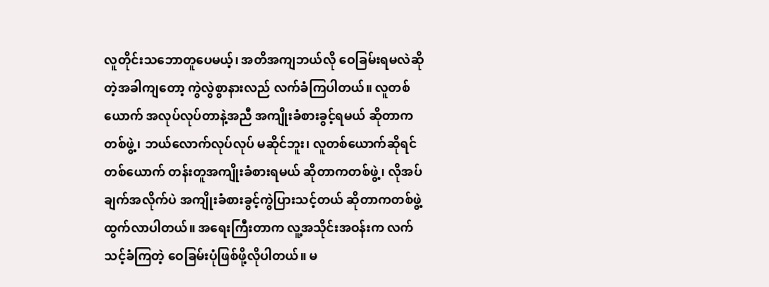လူတိုင်းသဘောတူပေမယ့်၊ အတိအကျဘယ်လို ဝေခြမ်းရမလဲဆိုတဲ့အခါကျတော့ ကွဲလွဲစွာနားလည် လက်ခံကြပါတယ်။ လူတစ်ယောက် အလုပ်လုပ်တာနဲ့အညီ အကျိုးခံစားခွင့်ရမယ် ဆိုတာက တစ်ဖွဲ့၊ ဘယ်လောက်လုပ်လုပ် မဆိုင်ဘူး၊ လူတစ်ယောက်ဆိုရင် တစ်ယောက် တန်းတူအကျိုးခံစားရမယ် ဆိုတာကတစ်ဖွဲ့၊ လိုအပ်ချက်အလိုက်ပဲ အကျိုးခံစားခွင့်ကွဲပြားသင့်တယ် ဆိုတာကတစ်ဖွဲ့ ထွက်လာပါတယ်။ အရေးကြီးတာက လူ့အသိုင်းအဝန်းက လက်သင့်ခံကြတဲ့ ဝေခြမ်းပုံဖြစ်ဖို့လိုပါတယ်။ မ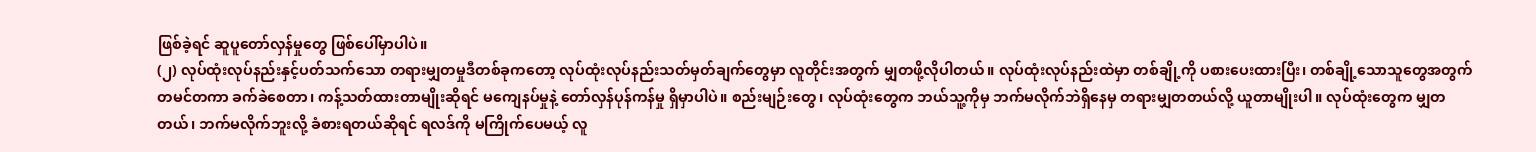ဖြစ်ခဲ့ရင် ဆူပူတော်လှန်မှုတွေ ဖြစ်ပေါ်မှာပါပဲ။
(၂) လုပ်ထုံးလုပ်နည်းနှင့်ပတ်သက်သော တရားမျှတမှုဒီတစ်ခုကတော့ လုပ်ထုံးလုပ်နည်းသတ်မှတ်ချက်တွေမှာ လူတိုင်းအတွက် မျှတဖို့လိုပါတယ်။ လုပ်ထုံးလုပ်နည်းထဲမှာ တစ်ချို့ကို ပစားပေးထားပြီး၊ တစ်ချို့သောသူတွေအတွက် တမင်တကာ ခက်ခဲစေတာ၊ ကန့်သတ်ထားတာမျိုးဆိုရင် မကျေနပ်မှုနဲ့ တော်လှန်ပုန်ကန်မှု ရှိမှာပါပဲ။ စည်းမျဉ်းတွေ၊ လုပ်ထုံးတွေက ဘယ်သူ့ကိုမှ ဘက်မလိုက်ဘဲရှိနေမှ တရားမျှတတယ်လို့ ယူတာမျိုးပါ။ လုပ်ထုံးတွေက မျှတတယ်၊ ဘက်မလိုက်ဘူးလို့ ခံစားရတယ်ဆိုရင် ရလဒ်ကို မကြိုက်ပေမယ့် လူ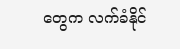တွေက လက်ခံနိုင်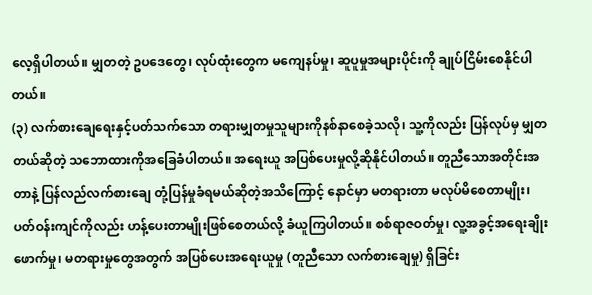လေ့ရှိပါတယ်။ မျှတတဲ့ ဥပဒေတွေ၊ လုပ်ထုံးတွေက မကျေနပ်မှု၊ ဆူပူမှုအများပိုင်းကို ချုပ်ငြိမ်းစေနိုင်ပါတယ်။
(၃) လက်စားချေရေးနှင့်ပတ်သက်သော တရားမျှတမှုသူများကိုနစ်နာစေခဲ့သလို၊ သူ့ကိုလည်း ပြန်လုပ်မှ မျှတတယ်ဆိုတဲ့ သဘောထားကိုအခြေခံပါတယ်။ အရေးယူ အပြစ်ပေးမှုလို့ဆိုနိုင်ပါတယ်။ တူညီသောအတိုင်းအတာနဲ့ ပြန်လည်လက်စားချေ တုံ့ပြန်မှုခံရမယ်ဆိုတဲ့အသိကြောင့် နောင်မှာ မတရားတာ မလုပ်မိစေတာမျိုး၊ ပတ်ဝန်းကျင်ကိုလည်း ဟန့်ပေးတာမျိုးဖြစ်စေတယ်လို့ ခံယူကြပါတယ်။ စစ်ရာဇဝတ်မှု၊ လူ့အခွင့်အရေးချိုးဖောက်မှု၊ မတရားမှုတွေအတွက် အပြစ်ပေးအရေးယူမှု (တူညီသော လက်စားချေမှု) ရှိခြင်း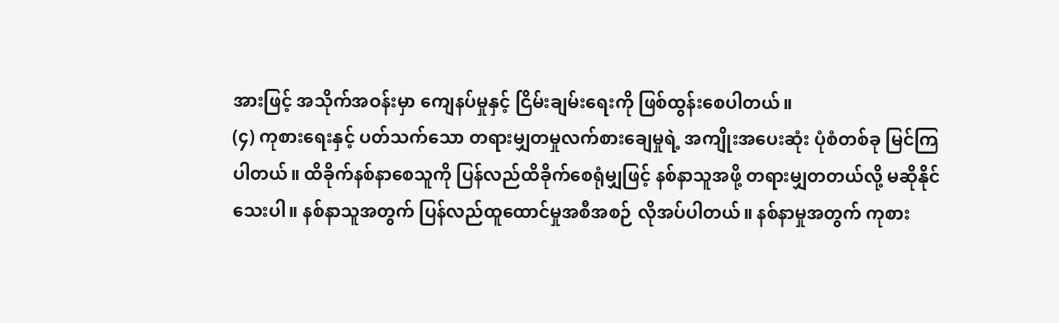အားဖြင့် အသိုက်အဝန်းမှာ ကျေနပ်မှုနှင့် ငြိမ်းချမ်းရေးကို ဖြစ်ထွန်းစေပါတယ်။
(၄) ကုစားရေးနှင့် ပတ်သက်သော တရားမျှတမှုလက်စားချေမှုရဲ့ အကျိုးအပေးဆုံး ပုံစံတစ်ခု မြင်ကြပါတယ်။ ထိခိုက်နစ်နာစေသူကို ပြန်လည်ထိခိုက်စေရုံမျှဖြင့် နစ်နာသူအဖို့ တရားမျှတတယ်လို့ မဆိုနိုင်သေးပါ။ နစ်နာသူအတွက် ပြန်လည်ထူထောင်မှုအစီအစဉ် လိုအပ်ပါတယ်။ နစ်နာမှုအတွက် ကုစား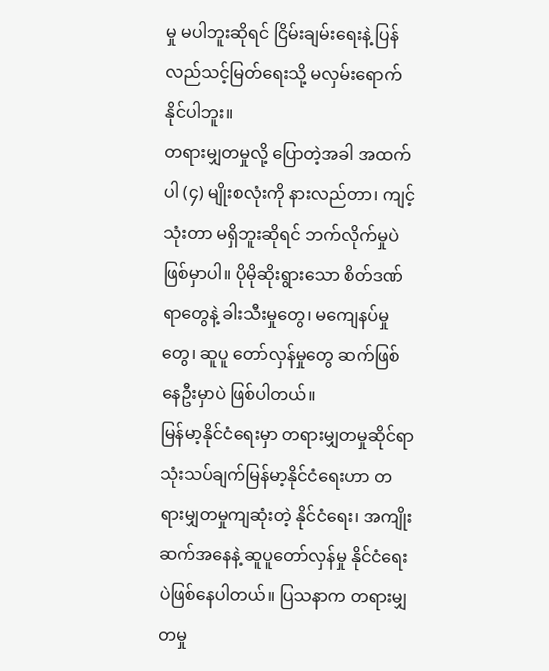မှု မပါဘူးဆိုရင် ငြိမ်းချမ်းရေးနဲ့ ပြန်လည်သင့်မြတ်ရေးသို့ မလှမ်းရောက်နိုင်ပါဘူး။
တရားမျှတမှုလို့ ပြောတဲ့အခါ အထက်ပါ (၄) မျိုးစလုံးကို နားလည်တာ၊ ကျင့်သုံးတာ မရှိဘူးဆိုရင် ဘက်လိုက်မှုပဲဖြစ်မှာပါ။ ပိုမိုဆိုးရွားသော စိတ်ဒဏ်ရာတွေနဲ့ ခါးသီးမှုတွေ၊ မကျေနပ်မှုတွေ၊ ဆူပူ တော်လှန်မှုတွေ ဆက်ဖြစ်နေဦးမှာပဲ ဖြစ်ပါတယ်။
မြန်မာ့နိုင်ငံရေးမှာ တရားမျှတမှုဆိုင်ရာ သုံးသပ်ချက်မြန်မာ့နိုင်ငံရေးဟာ တရားမျှတမှုကျဆုံးတဲ့ နိုင်ငံရေး၊ အကျိုးဆက်အနေနဲ့ ဆူပူတော်လှန်မှု နိုင်ငံရေးပဲဖြစ်နေပါတယ်။ ပြသနာက တရားမျှတမှု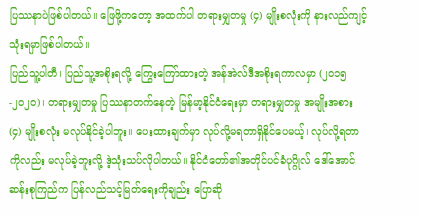ပြဿနာပဲဖြစ်ပါတယ်။ ဖြေဖို့ကတော့ အထက်ပါ တရားမျှတမှု (၄) မျိုးစလုံးကို နားလည်ကျင့်သုံးရမှာဖြစ်ပါတယ်။
ပြည်သူ့ပါတီ၊ ပြည်သူ့အစိုးရလို့ ကြွေးကြော်ထားတဲ့ အန်အဲလ်ဒီအစိုးရကာလမှာ (၂၀၁၅-၂၀၂၀)၊ တရားမျှတမှု ပြဿနာတက်နေတဲ့ မြန်မာ့နိုင်ငံရေးမှာ တရားမျှတမှု အမျိုးအစား (၄) မျိုးစလုံး မလုပ်နိုင်ခဲ့ပါဘူး။ ပေးထားချက်မှာ လုပ်လို့မရတာရှိနိုင်ပေမယ့်၊ လုပ်လို့ရတာကိုလည်း မလုပ်ခဲ့ဘူးလို့ ဒဲ့သုံးသပ်လိုပါတယ်။ နိုင်ငံတော်၏အတိုင်ပင်ခံပုဂ္ဂိုလ် ဒေါ်အောင်ဆန်းစုကြည်က ပြန်လည်သင့်မြတ်ရေးကိုချည်း ပြောဆို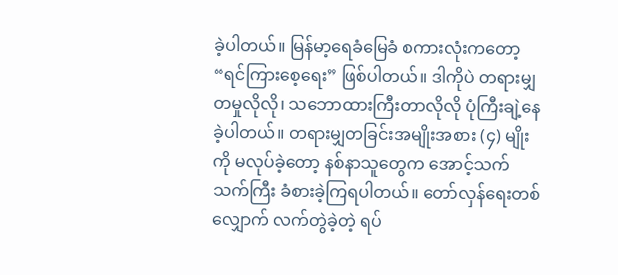ခဲ့ပါတယ်။ မြန်မာ့ရေခံမြေခံ စကားလုံးကတော့ “ရင်ကြားစေ့ရေး” ဖြစ်ပါတယ်။ ဒါကိုပဲ တရားမျှတမှုလိုလို၊ သဘောထားကြီးတာလိုလို ပုံကြီးချဲ့နေခဲ့ပါတယ်။ တရားမျှတခြင်းအမျိုးအစား (၄) မျိုးကို မလုပ်ခဲ့တော့ နစ်နာသူတွေက အောင့်သက်သက်ကြီး ခံစားခဲ့ကြရပါတယ်။ တော်လှန်ရေးတစ်လျှောက် လက်တွဲခဲ့တဲ့ ရပ်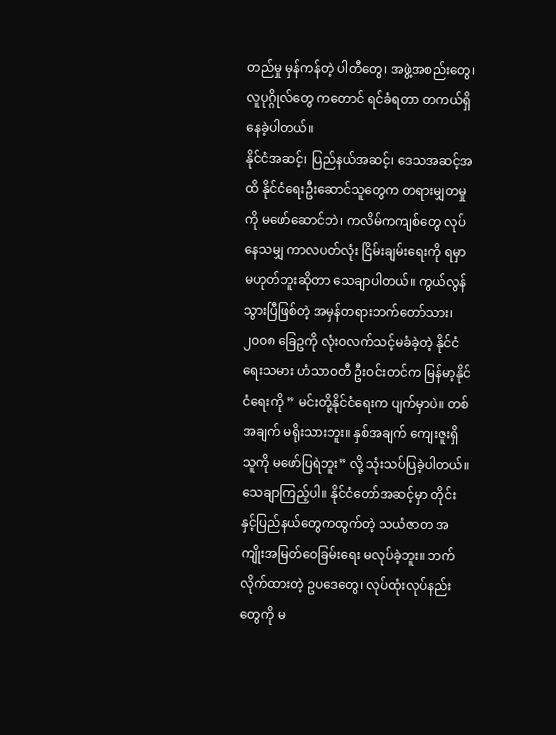တည်မှု မှန်ကန်တဲ့ ပါတီတွေ၊ အဖွဲ့အစည်းတွေ၊ လူပုဂ္ဂိုလ်တွေ ကတောင် ရင်ခံရတာ တကယ်ရှိနေခဲ့ပါတယ်။
နိုင်ငံအဆင့်၊ ပြည်နယ်အဆင့်၊ ဒေသအဆင့်အထိ နိုင်ငံရေးဦးဆောင်သူတွေက တရားမျှတမှုကို မဖော်ဆောင်ဘဲ၊ ကလိမ်ကကျစ်တွေ လုပ်နေသမျှ ကာလပတ်လုံး ငြိမ်းချမ်းရေးကို ရမှာမဟုတ်ဘူးဆိုတာ သေချာပါတယ်။ ကွယ်လွန်သွားပြီဖြစ်တဲ့ အမှန်တရားဘက်တော်သား၊ ၂၀၀၈ ခြေဥကို လုံးဝလက်သင့်မခံခဲ့တဲ့ နိုင်ငံရေးသမား ဟံသာဝတီ ဦးဝင်းတင်က မြန်မာ့နိုင်ငံရေးကို ” မင်းတို့နိုင်ငံရေးက ပျက်မှာပဲ။ တစ်အချက် မရိုးသားဘူး။ နှစ်အချက် ကျေးဇူးရှိသူကို မဖော်ပြရဲဘူး” လို့ သုံးသပ်ပြခဲ့ပါတယ်။
သေချာကြည့်ပါ။ နိုင်ငံတော်အဆင့်မှာ တိုင်းနှင့်ပြည်နယ်တွေကထွက်တဲ့ သယံဇာတ အကျိုးအမြတ်ဝေခြမ်းရေး မလုပ်ခဲ့ဘူး။ ဘက်လိုက်ထားတဲ့ ဥပဒေတွေ၊ လုပ်ထုံးလုပ်နည်းတွေကို မ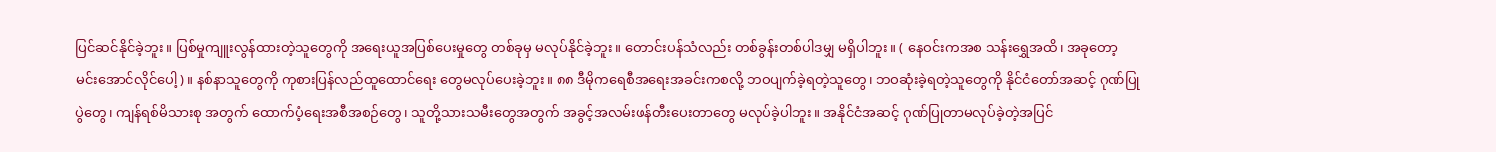ပြင်ဆင်နိုင်ခဲ့ဘူး။ ပြစ်မှုကျူးလွန်ထားတဲ့သူတွေကို အရေးယူအပြစ်ပေးမှုတွေ တစ်ခုမှ မလုပ်နိုင်ခဲ့ဘူး။ တောင်းပန်သံလည်း တစ်ခွန်းတစ်ပါဒမျှ မရှိပါဘူး။ ( နေဝင်းကအစ သန်းရွှေအထိ၊ အခုတော့ မင်းအောင်လိုင်ပေါ့)။ နစ်နာသူတွေကို ကုစားပြန်လည်ထူထောင်ရေး တွေမလုပ်ပေးခဲ့ဘူး။ ၈၈ ဒီမိုကရေစီအရေးအခင်းကစလို့ ဘဝပျက်ခဲ့ရတဲ့သူတွေ၊ ဘဝဆုံးခဲ့ရတဲ့သူတွေကို နိုင်ငံတော်အဆင့် ဂုဏ်ပြုပွဲတွေ၊ ကျန်ရစ်မိသားစု အတွက် ထောက်ပံ့ရေးအစီအစဉ်တွေ၊ သူတို့သားသမီးတွေအတွက် အခွင့်အလမ်းဖန်တီးပေးတာတွေ မလုပ်ခဲ့ပါဘူး။ အနိုင်ငံအဆင့် ဂုဏ်ပြုတာမလုပ်ခဲ့တဲ့အပြင်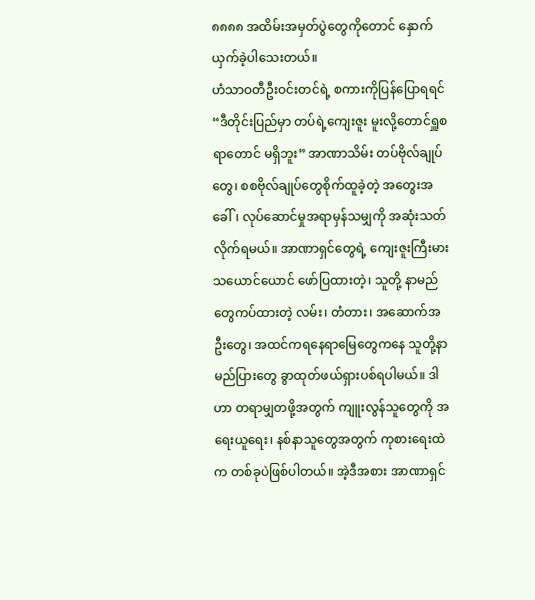၈၈၈၈ အထိမ်းအမှတ်ပွဲတွေကိုတောင် နှောက်ယှက်ခဲ့ပါသေးတယ်။
ဟံသာဝတီဦးဝင်းတင်ရဲ့ စကားကိုပြန်ပြောရရင် “ဒီတိုင်းပြည်မှာ တပ်ရဲ့ကျေးဇူး မူးလို့တောင်ရှူစရာတောင် မရှိဘူး” အာဏာသိမ်း တပ်ဗိုလ်ချုပ်တွေ၊ စစဗိုလ်ချုပ်တွေစိုက်ထူခဲ့တဲ့ အတွေးအခေါ်၊ လုပ်ဆောင်မှုအရာမှန်သမျှကို အဆုံးသတ်လိုက်ရမယ်။ အာဏာရှင်တွေရဲ့ ကျေးဇူးကြီးမားသယောင်ယောင် ဖော်ပြထားတဲ့၊ သူတို့ နာမည်တွေကပ်ထားတဲ့ လမ်း၊ တံတား၊ အဆောက်အဦးတွေ၊ အထင်ကရနေရာမြေတွေကနေ သူတို့နာမည်ပြားတွေ ခွာထုတ်ဖယ်ရှားပစ်ရပါမယ်။ ဒါဟာ တရာမျှတဖို့အတွက် ကျူးလွန်သူတွေကို အရေးယူရေး၊ နစ်နာသူတွေအတွက် ကုစားရေးထဲက တစ်ခုပဲဖြစ်ပါတယ်။ အဲ့ဒီအစား အာဏာရှင်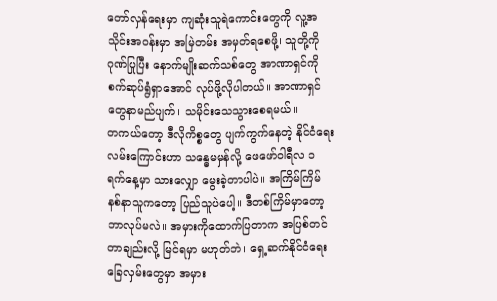တော်လှန်ရေးမှာ ကျဆုံးသူရဲကောင်းတွေကို လူ့အသိုင်းအဝန်းမှာ အမြဲတမ်း အမှတ်ရစေဖို့၊ သူတို့ကိုဂုဏ်ပြုပြီး နောက်မျိုးဆက်သစ်တွေ အာဏာရှင်ကို စက်ဆုပ်ရွံရှာအောင် လုပ်ဖို့လိုပါတယ်။ အာဏာရှင်တွေနာမည်ပျက်၊ သမိုင်းသေသွားစေရမယ်။
တကယ်တော့ ဒီလိုကိစ္စတွေ ပျက်ကွက်နေတဲ့ နိုင်ငံရေးလမ်းကြောင်းဟာ သန္ဓေမမှန်လို့ ဖေဖော်ဝါရီလ ၁ ရက်နေ့မှာ သားလျှော မွေးခဲ့တာပါပဲ။ အကြိမ်ကြိမ် နစ်နာသူကတော့ ပြည်သူပဲပေါ့။ ဒီတစ်ကြိမ်မှာတော့ ဘာလုပ်မလဲ။ အမှားကိုထောက်ပြတာက အပြစ်တင်တာချည်းလို့ မြင်ရမှာ မဟုတ်ဘဲ၊ ရှေ့ဆက်နိုင်ငံရေး ခြေလှမ်းတွေမှာ အမှား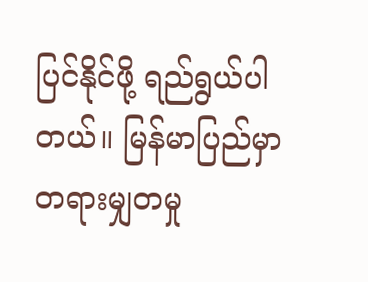ပြင်နိုင်ဖို့ ရည်ရွယ်ပါတယ်။ မြန်မာပြည်မှာ တရားမျှတမှု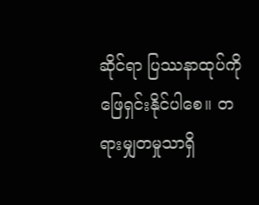ဆိုင်ရာ ပြဿနာထုပ်ကို ဖြေရှင်းနိုင်ပါစေ။ တရားမျှတမှုသာရှိ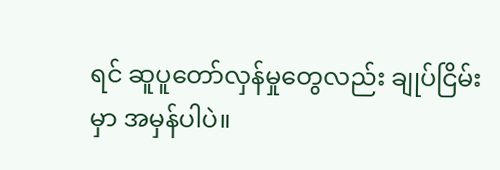ရင် ဆူပူတော်လှန်မှုတွေလည်း ချုပ်ငြိမ်းမှာ အမှန်ပါပဲ။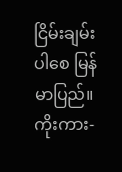ငြိမ်းချမ်းပါစေ မြန်မာပြည်။
ကိုးကား-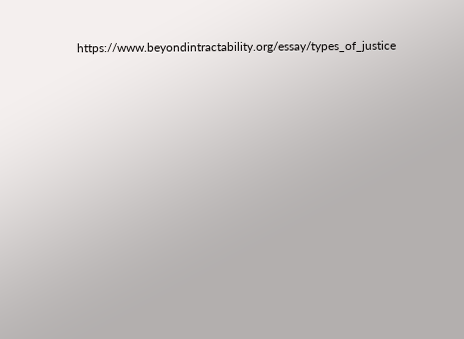https://www.beyondintractability.org/essay/types_of_justice